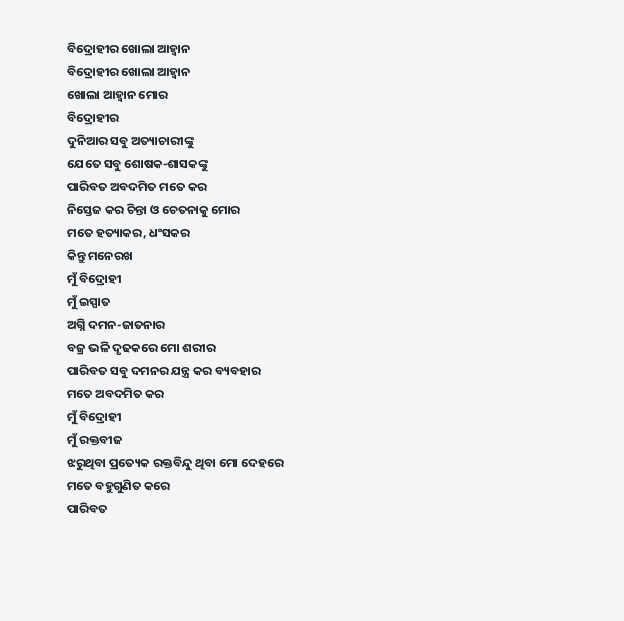ବିଦ୍ରୋହୀର ଖୋଲା ଆହ୍ୱାନ
ବିଦ୍ରୋହୀର ଖୋଲା ଆହ୍ୱାନ
ଖୋଲା ଆହ୍ୱାନ ମୋର
ବିଦ୍ରୋହୀର
ଦୁନିଆର ସବୁ ଅତ୍ୟାଚାରୀଙ୍କୁ
ଯେତେ ସବୁ ଶୋଷକ-ଶାସକଙ୍କୁ
ପାରିବତ ଅବଦମିତ ମତେ କର
ନିସ୍ତେଜ କର ଚିନ୍ତା ଓ ଚେତନାକୁ ମୋର
ମତେ ହତ୍ୟାକର, ଧଂସକର
କିନ୍ତୁ ମନେରଖ
ମୁଁ ବିଦ୍ରୋହୀ
ମୁଁ ଇସ୍ପାତ
ଅଗ୍ନି ଦମନ-ଜାତନାର
ବଜ୍ର ଭଳି ଦୃଢକରେ ମୋ ଶରୀର
ପାରିବତ ସବୁ ଦମନର ଯନ୍ତ୍ର କର ବ୍ୟବହାର
ମତେ ଅବଦମିତ କର
ମୁଁ ବିଦ୍ରୋହୀ
ମୁଁ ରକ୍ତବୀଜ
ଝରୁଥିବା ପ୍ରତ୍ୟେକ ରକ୍ତବିନ୍ଦୁ ଥିବା ମୋ ଦେହରେ
ମତେ ବହୁଗୁଣିତ କରେ
ପାରିବତ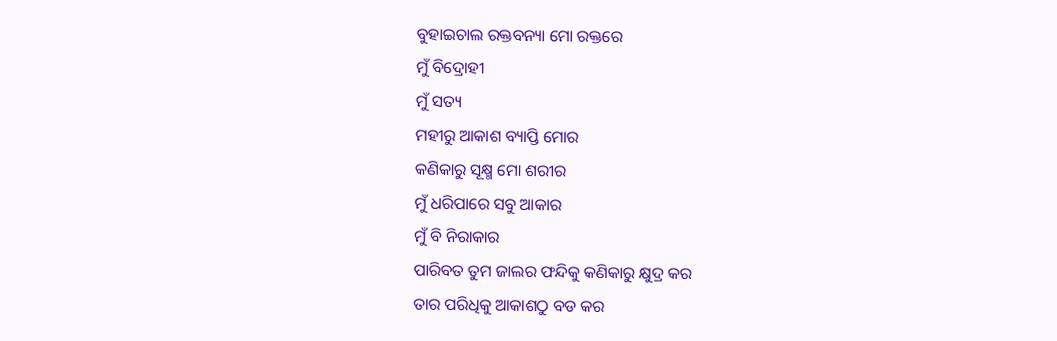ବୁହାଇଚାଲ ରକ୍ତବନ୍ୟା ମୋ ରକ୍ତରେ
ମୁଁ ବିଦ୍ରୋହୀ
ମୁଁ ସତ୍ୟ
ମହୀରୁ ଆକାଶ ବ୍ୟାପ୍ତି ମୋର
କଣିକାରୁ ସୂକ୍ଷ୍ମ ମୋ ଶରୀର
ମୁଁ ଧରିପାରେ ସବୁ ଆକାର
ମୁଁ ବି ନିରାକାର
ପାରିବତ ତୁମ ଜାଲର ଫନ୍ଦିକୁ କଣିକାରୁ କ୍ଷୁଦ୍ର କର
ତାର ପରିଧିକୁ ଆକାଶଠୁ ବଡ କର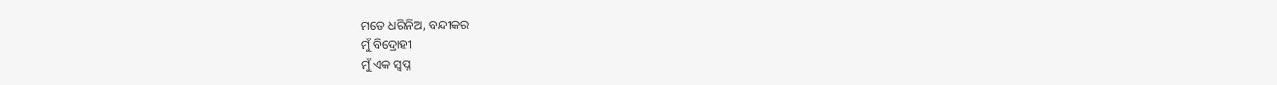ମତେ ଧରିନିଅ, ବନ୍ଦୀକର
ମୁଁ ବିଦ୍ରୋହୀ
ମୁଁ ଏକ ସ୍ୱପ୍ନ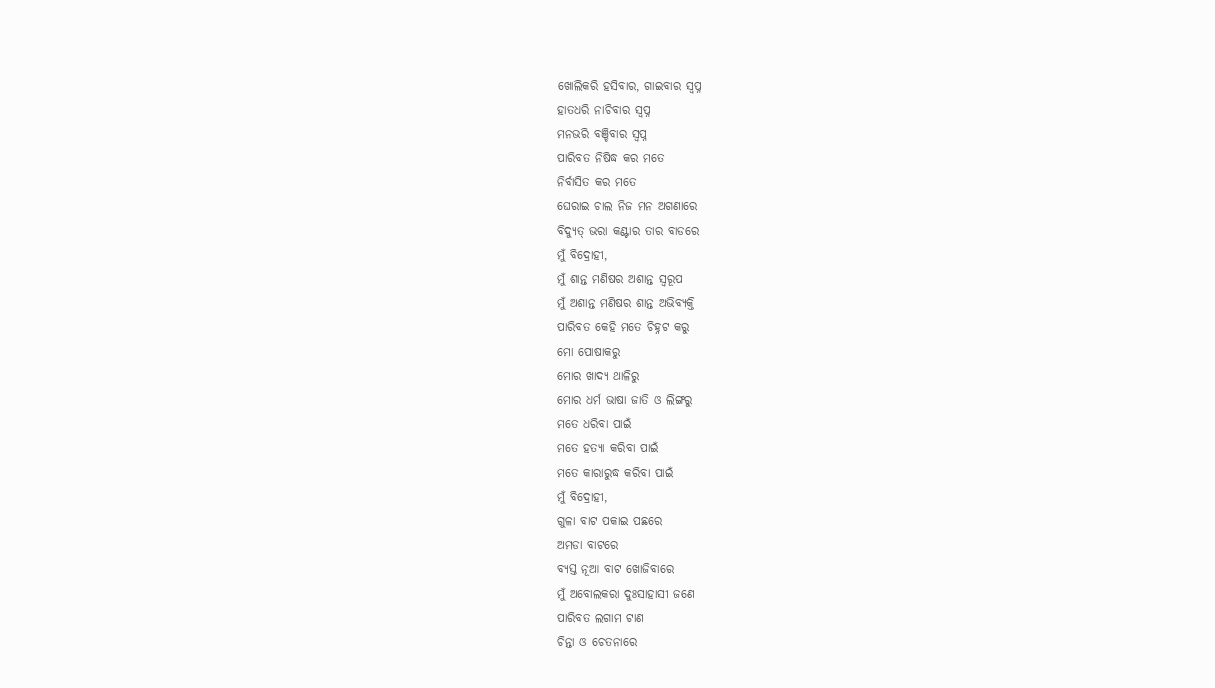ଖୋଲିକରି ହସିବାର, ଗାଇବାର ସ୍ୱପ୍ନ
ହାତଧରି ନାଚିବାର ସ୍ୱପ୍ନ
ମନଭରି ବଞ୍ଚିବାର ସ୍ୱପ୍ନ
ପାରିବତ ନିଷିଦ୍ଧ କର ମତେ
ନିର୍ବାସିତ କର ମତେ
ଘେରାଇ ଚାଲ ନିଜ ମନ ଅଗଣାରେ
ବିଦ୍ୟୁତ୍ ଭରା କଣ୍ଟାର ତାର ବାଡରେ
ମୁଁ ବିଦ୍ରୋହୀ,
ମୁଁ ଶାନ୍ତ ମଣିଷର ଅଶାନ୍ତ ସ୍ୱରୂପ
ମୁଁ ଅଶାନ୍ତ ମଣିଷର ଶାନ୍ତ ଅଭିବ୍ୟକ୍ତି
ପାରିବତ କେହି ମତେ ଚିହ୍ନଟ କରୁ
ମୋ ପୋଷାକରୁ
ମୋର ଖାଦ୍ୟ ଥାଳିରୁ
ମୋର ଧର୍ମ ଭାଷା ଜାତି ଓ ଲିଙ୍ଗରୁ
ମତେ ଧରିବା ପାଇଁ
ମତେ ହତ୍ୟା କରିବା ପାଇଁ
ମତେ କାରାରୁଦ୍ଧ କରିବା ପାଇଁ
ମୁଁ ବିଦ୍ରୋହୀ,
ଗୁଳା ବାଟ ପକାଇ ପଛରେ
ଅମଡା ବାଟରେ
ବ୍ୟସ୍ତ ନୂଆ ବାଟ ଖୋଜିବାରେ
ମୁଁ ଅବୋଲକରା ଦୁଃସାହାସୀ ଜଣେ
ପାରିବତ ଲଗାମ ଟାଣ
ଚିନ୍ତା ଓ ଚେତନାରେ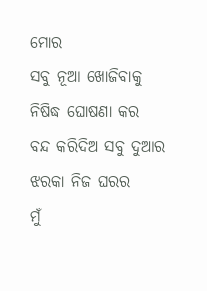ମୋର
ସବୁ ନୂଆ ଖୋଜିବାକୁ ନିଷିଦ୍ଧ ଘୋଷଣା କର
ବନ୍ଦ କରିଦିଅ ସବୁ ଦୁଆର ଝରକା ନିଜ ଘରର
ମୁଁ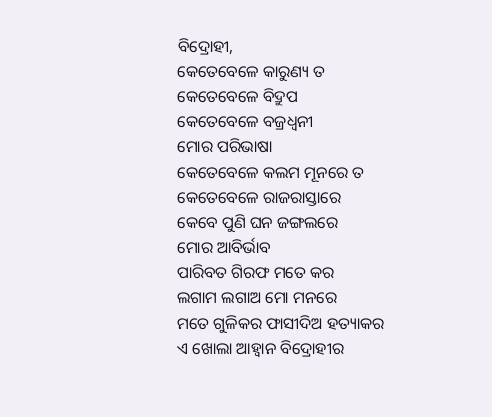ବିଦ୍ରୋହୀ,
କେତେବେଳେ କାରୁଣ୍ୟ ତ
କେତେବେଳେ ବିଦ୍ରୁପ
କେତେବେଳେ ବଜ୍ରଧ୍ୱନୀ
ମୋର ପରିଭାଷା
କେତେବେଳେ କଲମ ମୂନରେ ତ
କେତେବେଳେ ରାଜରାସ୍ତାରେ
କେବେ ପୁଣି ଘନ ଜଙ୍ଗଲରେ
ମୋର ଆବିର୍ଭାବ
ପାରିବତ ଗିରଫ ମତେ କର
ଲଗାମ ଲଗାଅ ମୋ ମନରେ
ମତେ ଗୁଳିକର ଫାସୀଦିଅ ହତ୍ୟାକର
ଏ ଖୋଲା ଆହ୍ୱାନ ବିଦ୍ରୋହୀର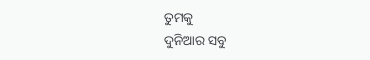ତୁମକୁ
ଦୁନିଆର ସବୁ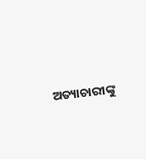ଅତ୍ୟାଚାରୀଙ୍କୁ